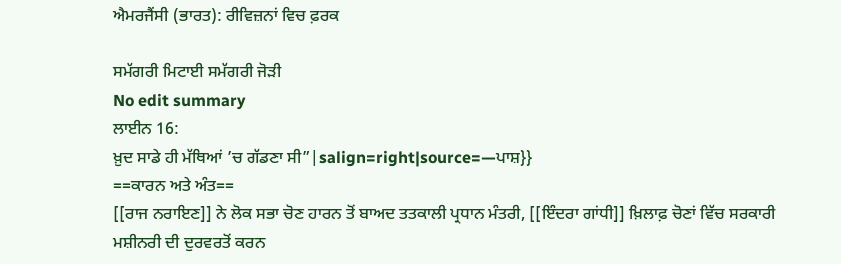ਐਮਰਜੈਂਸੀ (ਭਾਰਤ): ਰੀਵਿਜ਼ਨਾਂ ਵਿਚ ਫ਼ਰਕ

ਸਮੱਗਰੀ ਮਿਟਾਈ ਸਮੱਗਰੀ ਜੋੜੀ
No edit summary
ਲਾਈਨ 16:
ਖ਼ੁਦ ਸਾਡੇ ਹੀ ਮੱਥਿਆਂ ’ਚ ਗੱਡਣਾ ਸੀ”|salign=right|source=—ਪਾਸ਼}}
==ਕਾਰਨ ਅਤੇ ਅੰਤ==
[[ਰਾਜ ਨਰਾਇਣ]] ਨੇ ਲੋਕ ਸਭਾ ਚੋਣ ਹਾਰਨ ਤੋਂ ਬਾਅਦ ਤਤਕਾਲੀ ਪ੍ਰਧਾਨ ਮੰਤਰੀ, [[ਇੰਦਰਾ ਗਾਂਧੀ]] ਖ਼ਿਲਾਫ਼ ਚੋਣਾਂ ਵਿੱਚ ਸਰਕਾਰੀ ਮਸ਼ੀਨਰੀ ਦੀ ਦੁਰਵਰਤੋਂ ਕਰਨ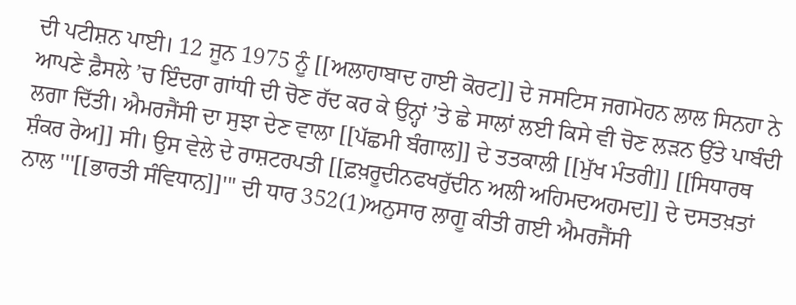ਦੀ ਪਟੀਸ਼ਨ ਪਾਈ। 12 ਜੂਨ 1975 ਨੂੰ [[ਅਲਾਹਾਬਾਦ ਹਾਈ ਕੋਰਟ]] ਦੇ ਜਸਟਿਸ ਜਗਮੋਹਨ ਲਾਲ ਸਿਨਹਾ ਨੇ ਆਪਣੇ ਫ਼ੈਸਲੇ ’ਚ ਇੰਦਰਾ ਗਾਂਧੀ ਦੀ ਚੋਣ ਰੱਦ ਕਰ ਕੇ ਉਨ੍ਹਾਂ ’ਤੇ ਛੇ ਸਾਲਾਂ ਲਈ ਕਿਸੇ ਵੀ ਚੋਣ ਲੜਨ ਉੱਤੇ ਪਾਬੰਦੀ ਲਗਾ ਦਿੱਤੀ। ਐਮਰਜੈਂਸੀ ਦਾ ਸੁਝਾ ਦੇਣ ਵਾਲਾ [[ਪੱਛਮੀ ਬੰਗਾਲ]] ਦੇ ਤਤਕਾਲੀ [[ਮੁੱਖ ਮੰਤਰੀ]] [[ਸਿਧਾਰਥ ਸ਼ੰਕਰ ਰੇਅ]] ਸੀ। ਉਸ ਵੇਲੇ ਦੇ ਰਾਸ਼ਟਰਪਤੀ [[ਫ਼ਖ਼ਰੂਦੀਨਫਖਰੁੱਦੀਨ ਅਲੀ ਅਹਿਮਦਅਹਮਦ]] ਦੇ ਦਸਤਖ਼ਤਾਂ ਨਾਲ '''[[ਭਾਰਤੀ ਸੰਵਿਧਾਨ]]''' ਦੀ ਧਾਰ 352(1)ਅਨੁਸਾਰ ਲਾਗੂ ਕੀਤੀ ਗਈ ਐਮਰਜੈਂਸੀ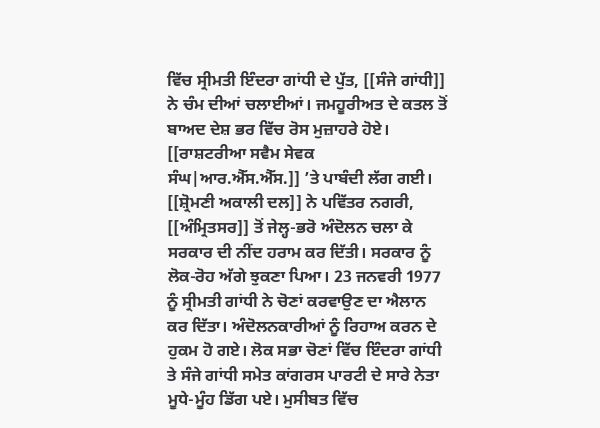ਵਿੱਚ ਸ੍ਰੀਮਤੀ ਇੰਦਰਾ ਗਾਂਧੀ ਦੇ ਪੁੱਤ, [[ਸੰਜੇ ਗਾਂਧੀ]] ਨੇ ਚੰਮ ਦੀਆਂ ਚਲਾਈਆਂ। ਜਮਹੂਰੀਅਤ ਦੇ ਕਤਲ ਤੋਂ ਬਾਅਦ ਦੇਸ਼ ਭਰ ਵਿੱਚ ਰੋਸ ਮੁਜ਼ਾਹਰੇ ਹੋਏ। [[ਰਾਸ਼ਟਰੀਆ ਸਵੈਮ ਸੇਵਕ ਸੰਘ|ਆਰ.ਐੱਸ.ਐੱਸ.]] ’ਤੇ ਪਾਬੰਦੀ ਲੱਗ ਗਈ। [[ਸ਼੍ਰੋਮਣੀ ਅਕਾਲੀ ਦਲ]] ਨੇ ਪਵਿੱਤਰ ਨਗਰੀ, [[ਅੰਮ੍ਰਿਤਸਰ]] ਤੋਂ ਜੇਲ੍ਹ-ਭਰੋ ਅੰਦੋਲਨ ਚਲਾ ਕੇ ਸਰਕਾਰ ਦੀ ਨੀਂਦ ਹਰਾਮ ਕਰ ਦਿੱਤੀ। ਸਰਕਾਰ ਨੂੰ ਲੋਕ-ਰੋਹ ਅੱਗੇ ਝੁਕਣਾ ਪਿਆ। 23 ਜਨਵਰੀ 1977 ਨੂੰ ਸ੍ਰੀਮਤੀ ਗਾਂਧੀ ਨੇ ਚੋਣਾਂ ਕਰਵਾਉਣ ਦਾ ਐਲਾਨ ਕਰ ਦਿੱਤਾ। ਅੰਦੋਲਨਕਾਰੀਆਂ ਨੂੰ ਰਿਹਾਅ ਕਰਨ ਦੇ ਹੁਕਮ ਹੋ ਗਏ। ਲੋਕ ਸਭਾ ਚੋਣਾਂ ਵਿੱਚ ਇੰਦਰਾ ਗਾਂਧੀ ਤੇ ਸੰਜੇ ਗਾਂਧੀ ਸਮੇਤ ਕਾਂਗਰਸ ਪਾਰਟੀ ਦੇ ਸਾਰੇ ਨੇਤਾ ਮੂਧੇ-ਮੂੰਹ ਡਿੱਗ ਪਏ। ਮੁਸੀਬਤ ਵਿੱਚ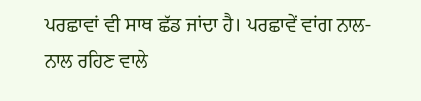ਪਰਛਾਵਾਂ ਵੀ ਸਾਥ ਛੱਡ ਜਾਂਦਾ ਹੈ। ਪਰਛਾਵੇਂ ਵਾਂਗ ਨਾਲ-ਨਾਲ ਰਹਿਣ ਵਾਲੇ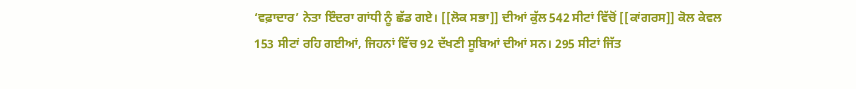‘ਵਫ਼ਾਦਾਰ’ ਨੇਤਾ ਇੰਦਰਾ ਗਾਂਧੀ ਨੂੰ ਛੱਡ ਗਏ। [[ਲੋਕ ਸਭਾ]] ਦੀਆਂ ਕੁੱਲ 542 ਸੀਟਾਂ ਵਿੱਚੋਂ [[ਕਾਂਗਰਸ]] ਕੋਲ ਕੇਵਲ 153 ਸੀਟਾਂ ਰਹਿ ਗਈਆਂ, ਜਿਹਨਾਂ ਵਿੱਚ 92 ਦੱਖਣੀ ਸੂਬਿਆਂ ਦੀਆਂ ਸਨ। 295 ਸੀਟਾਂ ਜਿੱਤ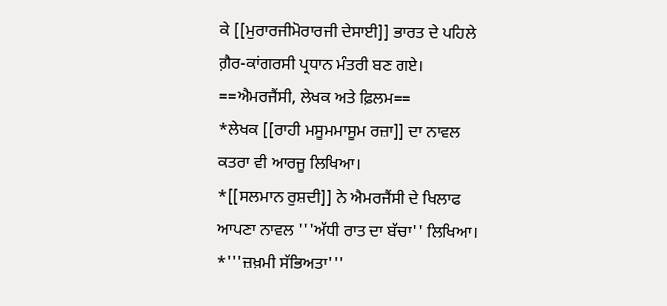ਕੇ [[ਮੁਰਾਰਜੀਮੋਰਾਰਜੀ ਦੇਸਾਈ]] ਭਾਰਤ ਦੇ ਪਹਿਲੇ ਗ਼ੈਰ-ਕਾਂਗਰਸੀ ਪ੍ਰਧਾਨ ਮੰਤਰੀ ਬਣ ਗਏ।
==ਐਮਰਜੈਂਸੀ, ਲੇਖਕ ਅਤੇ ਫ਼ਿਲਮ==
*ਲੇਖਕ [[ਰਾਹੀ ਮਸੂਮਮਾਸੂਮ ਰਜ਼ਾ]] ਦਾ ਨਾਵਲ ਕਤਰਾ ਵੀ ਆਰਜੂ ਲਿਖਿਆ।
*[[ਸਲਮਾਨ ਰੁਸ਼ਦੀ]] ਨੇ ਐਮਰਜੈਂਸੀ ਦੇ ਖਿਲਾਫ ਆਪਣਾ ਨਾਵਲ '''ਅੱਧੀ ਰਾਤ ਦਾ ਬੱਚਾ'' ਲਿਖਿਆ।
*'''ਜ਼ਖ਼ਮੀ ਸੱਭਿਅਤਾ'''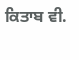ਕਿਤਾਬ ਵੀ.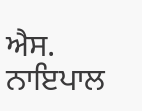ਐਸ. ਨਾਇਪਾਲ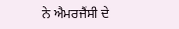ਨੇ ਐਮਰਜੈਂਸੀ ਦੇ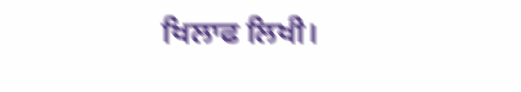ਖਿਲਾਫ ਲਿਖੀ।